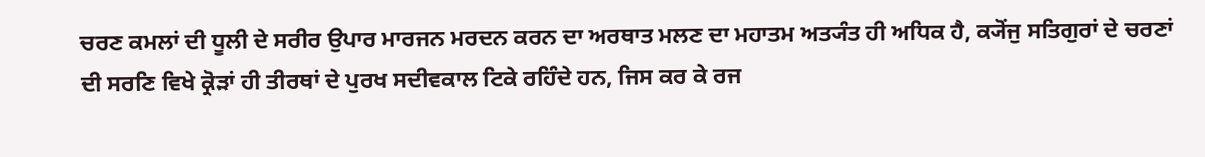ਚਰਣ ਕਮਲਾਂ ਦੀ ਧੂਲੀ ਦੇ ਸਰੀਰ ਉਪਾਰ ਮਾਰਜਨ ਮਰਦਨ ਕਰਨ ਦਾ ਅਰਥਾਤ ਮਲਣ ਦਾ ਮਹਾਤਮ ਅਤ੍ਯੰਤ ਹੀ ਅਧਿਕ ਹੈ, ਕ੍ਯੋਂਜੁ ਸਤਿਗੁਰਾਂ ਦੇ ਚਰਣਾਂ ਦੀ ਸਰਣਿ ਵਿਖੇ ਕ੍ਰੋੜਾਂ ਹੀ ਤੀਰਥਾਂ ਦੇ ਪੁਰਖ ਸਦੀਵਕਾਲ ਟਿਕੇ ਰਹਿੰਦੇ ਹਨ, ਜਿਸ ਕਰ ਕੇ ਰਜ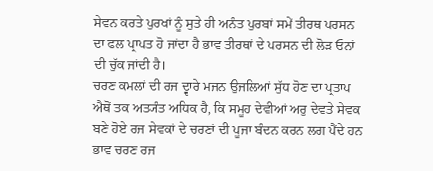ਸੇਵਨ ਕਰਤੇ ਪੁਰਖਾਂ ਨੂੰ ਸੁਤੇ ਹੀ ਅਨੰਤ ਪੁਰਬਾਂ ਸਮੇਂ ਤੀਰਥ ਪਰਸਨ ਦਾ ਫਲ ਪ੍ਰਾਪਤ ਹੋ ਜਾਂਦਾ ਹੈ ਭਾਵ ਤੀਰਥਾਂ ਦੇ ਪਰਸਨ ਦੀ ਲੋੜ ਓਨਾਂ ਦੀ ਚੁੱਕ ਜਾਂਦੀ ਹੈ।
ਚਰਣ ਕਮਲਾਂ ਦੀ ਰਜ ਦ੍ਵਾਰੇ ਮਜਨ ਉਜਲਿਆਂ ਸੁੱਧ ਹੋਣ ਦਾ ਪ੍ਰਤਾਪ ਐਥੋਂ ਤਕ ਅਤ੍ਯੰਤ ਅਧਿਕ ਹੈ, ਕਿ ਸਮੂਹ ਦੇਵੀਆਂ ਅਰੁ ਦੇਵਤੇ ਸੇਵਕ ਬਣੇ ਹੋਏ ਰਜ ਸੇਵਕਾਂ ਦੇ ਚਰਣਾਂ ਦੀ ਪੂਜਾ ਬੰਦਨ ਕਰਨ ਲਗ ਪੈਂਦੇ ਹਨ ਭਾਵ ਚਰਣ ਰਜ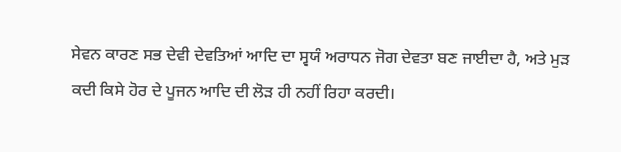ਸੇਵਨ ਕਾਰਣ ਸਭ ਦੇਵੀ ਦੇਵਤਿਆਂ ਆਦਿ ਦਾ ਸ੍ਵਯੰ ਅਰਾਧਨ ਜੋਗ ਦੇਵਤਾ ਬਣ ਜਾਈਦਾ ਹੈ, ਅਤੇ ਮੁੜ ਕਦੀ ਕਿਸੇ ਹੋਰ ਦੇ ਪੂਜਨ ਆਦਿ ਦੀ ਲੋੜ ਹੀ ਨਹੀਂ ਰਿਹਾ ਕਰਦੀ।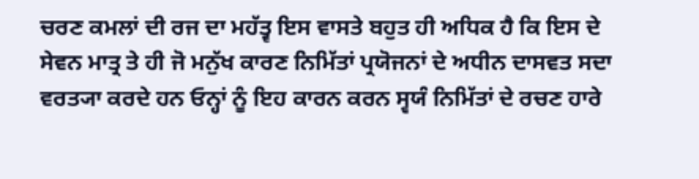ਚਰਣ ਕਮਲਾਂ ਦੀ ਰਜ ਦਾ ਮਹੱਤ੍ਵ ਇਸ ਵਾਸਤੇ ਬਹੁਤ ਹੀ ਅਧਿਕ ਹੈ ਕਿ ਇਸ ਦੇ ਸੇਵਨ ਮਾਤ੍ਰ ਤੇ ਹੀ ਜੋ ਮਨੁੱਖ ਕਾਰਣ ਨਿਮਿੱਤਾਂ ਪ੍ਰਯੋਜਨਾਂ ਦੇ ਅਧੀਨ ਦਾਸਵਤ ਸਦਾ ਵਰਤ੍ਯਾ ਕਰਦੇ ਹਨ ਓਨ੍ਹਾਂ ਨੂੰ ਇਹ ਕਾਰਨ ਕਰਨ ਸ੍ਵਯੰ ਨਿਮਿੱਤਾਂ ਦੇ ਰਚਣ ਹਾਰੇ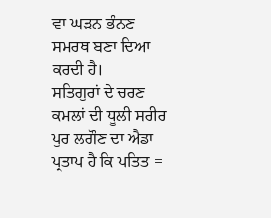ਵਾ ਘੜਨ ਭੰਨਣ ਸਮਰਥ ਬਣਾ ਦਿਆ ਕਰਦੀ ਹੈ।
ਸਤਿਗੁਰਾਂ ਦੇ ਚਰਣ ਕਮਲਾਂ ਦੀ ਧੂਲੀ ਸਰੀਰ ਪੁਰ ਲਗੌਣ ਦਾ ਐਡਾ ਪ੍ਰਤਾਪ ਹੈ ਕਿ ਪਤਿਤ =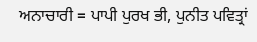ਅਨਾਚਾਰੀ = ਪਾਪੀ ਪੁਰਖ ਭੀ, ਪੁਨੀਤ ਪਵਿਤ੍ਰਾਂ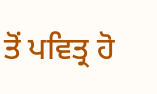ਤੋਂ ਪਵਿਤ੍ਰ ਹੋ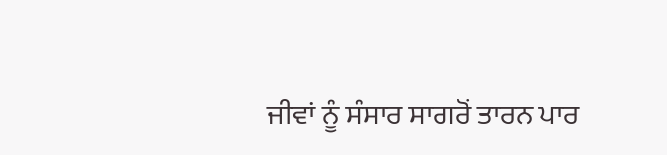ਜੀਵਾਂ ਨੂੰ ਸੰਸਾਰ ਸਾਗਰੋਂ ਤਾਰਨ ਪਾਰ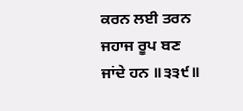ਕਰਨ ਲਈ ਤਰਨ ਜਹਾਜ ਰੂਪ ਬਣ ਜਾਂਦੇ ਹਨ ॥੩੩੯॥